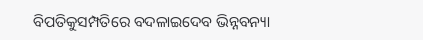ବିପତିକୁସମ୍ପତିରେ ବଦଳାଇଦେବ ଭିନ୍ନବନ୍ୟା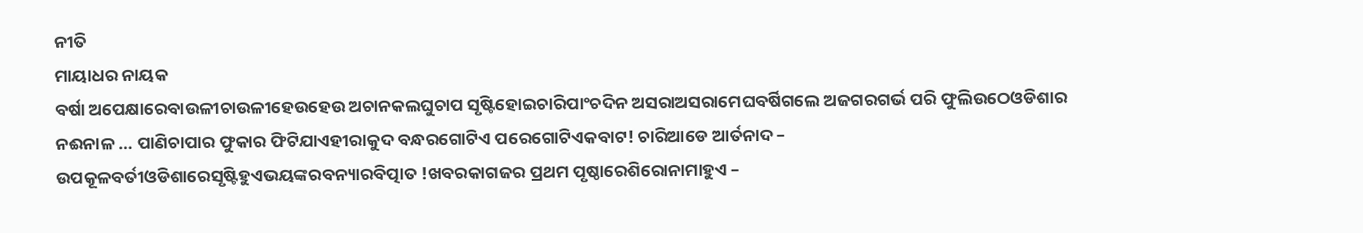ନୀତି
ମାୟାଧର ନାୟକ
ବର୍ଷା ଅପେକ୍ଷାରେବାଉଳୀଚାଉଳୀହେଉହେଉ ଅଚାନକଲଘୁଚାପ ସୃଷ୍ଟିହୋଇଚାରିପାଂଚଦିନ ଅସରାଅସରାମେଘବର୍ଷିଗଲେ ଅଜଗରଗର୍ଭ ପରି ଫୁଲିଉଠେଓଡିଶାର ନଈନାଳ … ପାଣିଚାପାର ଫୁକାର ଫିଟିଯାଏହୀରାକୁଦ ବନ୍ଧରଗୋଟିଏ ପରେଗୋଟିଏକବାଟ! ଚାରିଆଡେ ଆର୍ତନାଦ – ଉପକୂଳବର୍ତୀଓଡିଶାରେସୃଷ୍ଟିହୁଏଭୟଙ୍କରବନ୍ୟାରବିତ୍ପାତ !ଖବରକାଗଜର ପ୍ରଥମ ପୃଷ୍ଠାରେଶିରୋନାମାହୁଏ –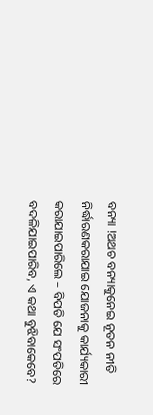ବନ୍ୟା !ଅଥଚ ବନ୍ୟାକୁନେଇ ନୂତନ ନୀତି ନିର୍ଦ୍ଧାରଣକରାଯାଇ ଯୋଜନାକୁ କାର୍ଯ୍ୟକାରୀ କରାଯାଇପାରିଲେ – ବିପତି ଯେ ସଂପତିରେ ବଦଳିଯାଇପାରିବ, ଏ କଥା ବୁଝିବାକେବେ?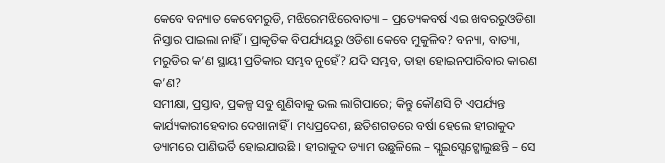କେବେ ବନ୍ୟାତ କେବେମରୁଡି, ମଝିରେମଝିରେବାତ୍ୟା – ପ୍ରତ୍ୟେକବର୍ଷ ଏଇ ଖବରରୁଓଡିଶା ନିସ୍ତାର ପାଇଲା ନାହିଁ । ପ୍ରାକୃତିକ ବିପର୍ଯ୍ୟୟରୁ ଓଡିଶା କେବେ ମୁକୁଳିବ? ବନ୍ୟା, ବାତ୍ୟା, ମରୁଡିର କ’ଣ ସ୍ଥାୟୀ ପ୍ରତିକାର ସମ୍ଭବ ନୁହେଁ? ଯଦି ସମ୍ଭବ, ତାହା ହୋଇନପାରିବାର କାରଣ କ’ଣ?
ସମୀକ୍ଷା, ପ୍ରସ୍ତାବ, ପ୍ରକଳ୍ପ ସବୁ ଶୁଣିବାକୁ ଭଲ ଲାଗିପାରେ; କିନ୍ତୁ କୌଣସି ଟି ଏପର୍ଯ୍ୟନ୍ତ କାର୍ଯ୍ୟକାରୀହେବାର ଦେଖାନାହିଁ । ମଧ୍ୟପ୍ରଦେଶ, ଛତିଶଗଡରେ ବର୍ଷା ହେଲେ ହୀରାକୁଦ ଡ୍ୟାମରେ ପାଣିଭର୍ତି ହୋଇଯାଉଛି । ହୀରାକୁଦ ଡ୍ୟାମ ଉଛୁଳିଲେ – ସ୍ଲୁଇସ୍ଗେଟ୍ଖୋଲୁଛନ୍ତି – ସେ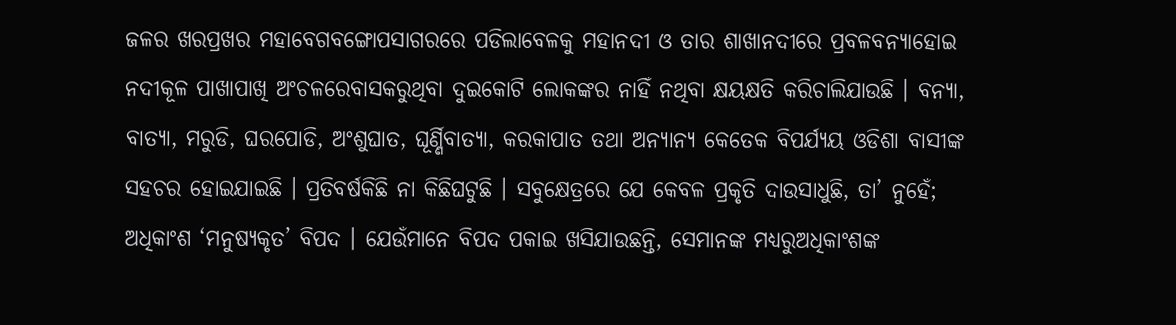ଜଳର ଖରପ୍ରଖର ମହାବେଗବଙ୍ଗୋପସାଗରରେ ପଡିଲାବେଳକୁ ମହାନଦୀ ଓ ତାର ଶାଖାନଦୀରେ ପ୍ରବଳବନ୍ୟାହୋଇ ନଦୀକୂଳ ପାଖାପାଖି ଅଂଚଳରେବାସକରୁଥିବା ଦୁଇକୋଟି ଲୋକଙ୍କର ନାହିଁ ନଥିବା କ୍ଷୟକ୍ଷତି କରିଚାଲିଯାଉଛି । ବନ୍ୟା, ବାତ୍ୟା, ମରୁଡି, ଘରପୋଡି, ଅଂଶୁଘାତ, ଘୂର୍ଣ୍ଣିବାତ୍ୟା, କରକାପାତ ତଥା ଅନ୍ୟାନ୍ୟ କେତେକ ବିପର୍ଯ୍ୟୟ ଓଡିଶା ବାସୀଙ୍କ ସହଚର ହୋଇଯାଇଛି । ପ୍ରତିବର୍ଷକିଛି ନା କିଛିଘଟୁଛି । ସବୁକ୍ଷେତ୍ରରେ ଯେ କେବଳ ପ୍ରକୃତି ଦାଉସାଧୁଛି, ତା’ ନୁହେଁ; ଅଧିକାଂଶ ‘ମନୁଷ୍ୟକୃତ’ ବିପଦ । ଯେଉଁମାନେ ବିପଦ ପକାଇ ଖସିଯାଉଛନ୍ତି, ସେମାନଙ୍କ ମଧ୍ୟରୁଅଧିକାଂଶଙ୍କ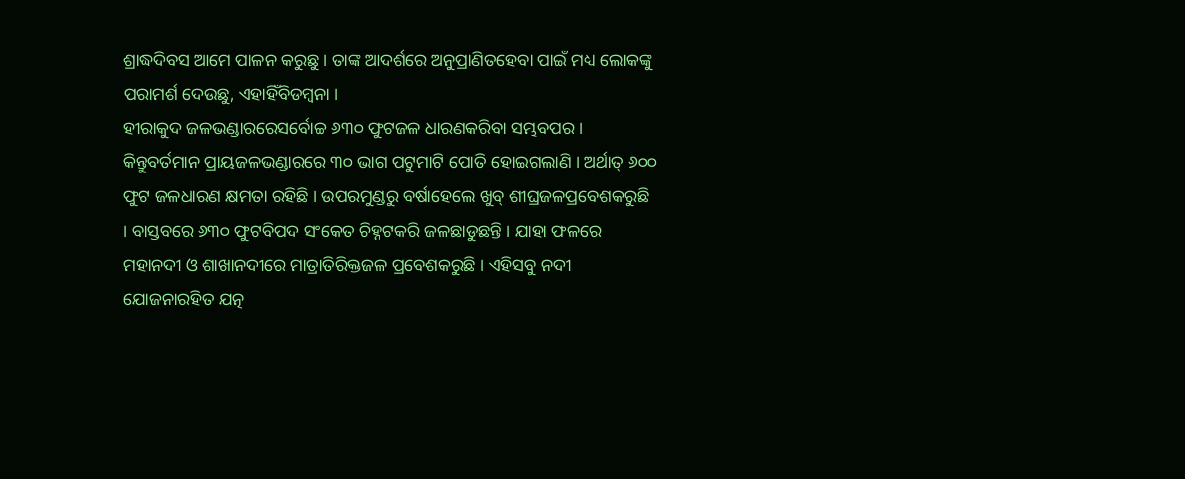ଶ୍ରାଦ୍ଧଦିବସ ଆମେ ପାଳନ କରୁଛୁ । ତାଙ୍କ ଆଦର୍ଶରେ ଅନୁପ୍ରାଣିତହେବା ପାଇଁ ମଧ୍ୟ ଲୋକଙ୍କୁ ପରାମର୍ଶ ଦେଉଛୁ, ଏହାହିଁବିଡମ୍ବନା ।
ହୀରାକୁଦ ଜଳଭଣ୍ଡାରରେସର୍ବୋଚ୍ଚ ୬୩୦ ଫୁଟଜଳ ଧାରଣକରିବା ସମ୍ଭବପର । କିନ୍ତୁବର୍ତମାନ ପ୍ରାୟଜଳଭଣ୍ଡାରରେ ୩୦ ଭାଗ ପଟୁମାଟି ପୋତି ହୋଇଗଲାଣି । ଅର୍ଥାତ୍ ୬୦୦ ଫୁଟ ଜଳଧାରଣ କ୍ଷମତା ରହିଛି । ଉପରମୁଣ୍ଡରୁ ବର୍ଷାହେଲେ ଖୁବ୍ ଶୀଘ୍ରଜଳପ୍ରବେଶକରୁଛି । ବାସ୍ତବରେ ୬୩୦ ଫୁଟବିପଦ ସଂକେତ ଚିହ୍ନଟକରି ଜଳଛାଡୁଛନ୍ତି । ଯାହା ଫଳରେ ମହାନଦୀ ଓ ଶାଖାନଦୀରେ ମାତ୍ରାତିରିକ୍ତଜଳ ପ୍ରବେଶକରୁଛି । ଏହିସବୁ ନଦୀ ଯୋଜନାରହିତ ଯତ୍ନ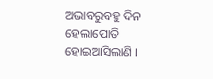ଅଭାବରୁବହୁ ଦିନ ହେଲାପୋତି ହୋଇଆସିଲାଣି ।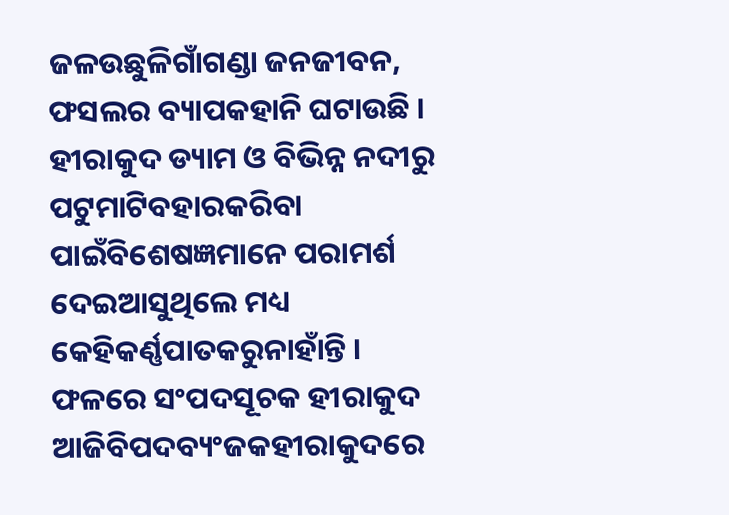ଜଳଉଛୁଳିଗାଁଗଣ୍ଡା ଜନଜୀବନ, ଫସଲର ବ୍ୟାପକହାନି ଘଟାଉଛି । ହୀରାକୁଦ ଡ୍ୟାମ ଓ ବିଭିନ୍ନ ନଦୀରୁ ପଟୁମାଟିବହାରକରିବା ପାଇଁବିଶେଷଜ୍ଞମାନେ ପରାମର୍ଶ ଦେଇଆସୁଥିଲେ ମଧ୍ୟ କେହିକର୍ଣ୍ଣପାତକରୁନାହାଁନ୍ତି । ଫଳରେ ସଂପଦସୂଚକ ହୀରାକୁଦ ଆଜିବିପଦବ୍ୟଂଜକହୀରାକୁଦରେ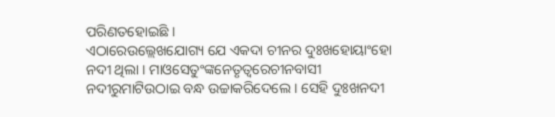ପରିଣତହୋଇଛି ।
ଏଠାରେଉଲ୍ଲେଖଯୋଗ୍ୟ ଯେ ଏକଦା ଚୀନର ଦୁଃଖହୋୟାଂହୋ ନଦୀ ଥିଲା । ମାଓସେତୁଂଙ୍କନେତୃତ୍ୱରେଚୀନବାସୀ ନଦୀରୁମାଟିଉଠାଇ ବନ୍ଧ ଉଚ୍ଚାକରିଦେଲେ । ସେହି ଦୁଃଖନଦୀ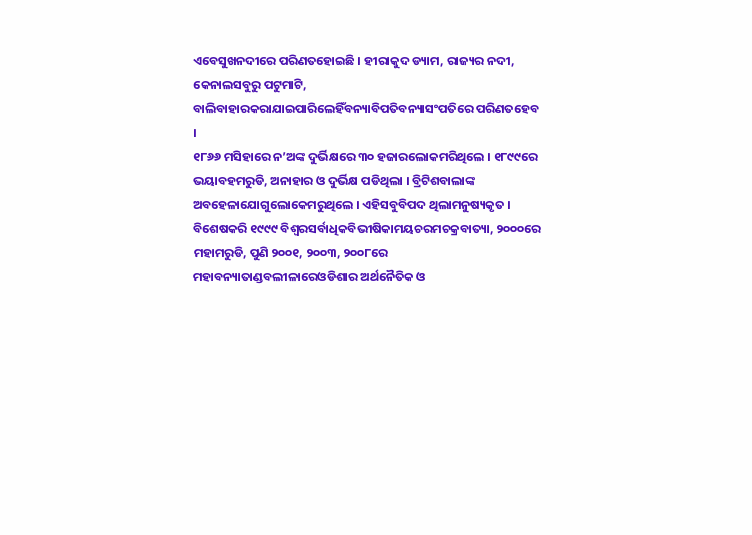ଏବେସୁଖନଦୀରେ ପରିଣତହୋଇଛି । ହୀରାକୁଦ ଡ୍ୟାମ, ରାଜ୍ୟର ନଦୀ, କେନାଲସବୁରୁ ପଟୁମାଟି, ବାଲିବାହାରକରାଯାଇପାରିଲେହିଁବନ୍ୟାବିପତିବନ୍ୟାସଂପତିରେ ପରିଣତହେବ ।
୧୮୬୬ ମସିହାରେ ନ’ଅଙ୍କ ଦୁର୍ଭିକ୍ଷରେ ୩୦ ହଜାରଲୋକମରିଥିଲେ । ୧୮୯୯ରେ ଭୟାବହମରୁଡି, ଅନାହାର ଓ ଦୁର୍ଭିକ୍ଷ ପଡିଥିଲା । ବ୍ରିଟିଶବାଲାଙ୍କ ଅବହେଳାଯୋଗୁଲୋକେମରୁଥିଲେ । ଏହିସବୁବିପଦ ଥିଲାମନୁଷ୍ୟକୃତ । ବିଶେଷକରି ୧୯୯୯ ବିଶ୍ୱରସର୍ବାଧିକବିଭୀଷିକାମୟଚରମଚକ୍ରବାତ୍ୟା, ୨୦୦୦ରେ ମହାମରୁଡି, ପୁଣି ୨୦୦୧, ୨୦୦୩, ୨୦୦୮ରେ ମହାବନ୍ୟାତାଣ୍ଡବଲୀଳାରେଓଡିଶାର ଅର୍ଥନୈତିକ ଓ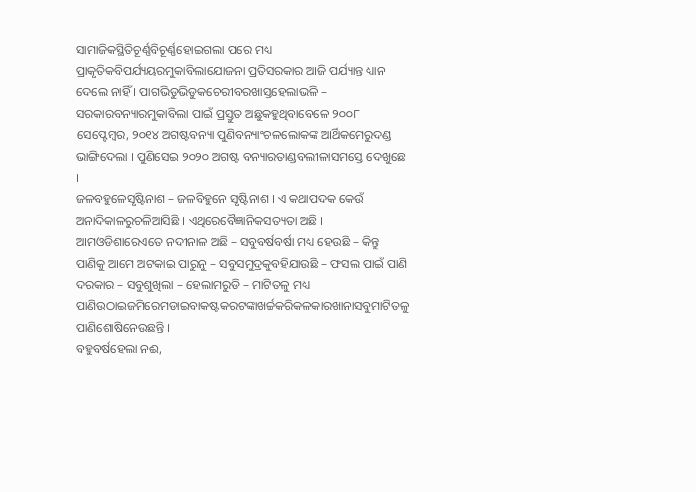ସାମାଜିକସ୍ଥିତିଚୂର୍ଣ୍ଣବିଚୂର୍ଣ୍ଣହୋଇଗଲା ପରେ ମଧ୍ୟ ପ୍ରାକୃତିକବିପର୍ଯ୍ୟୟରମୁକାବିଲାଯୋଜନା ପ୍ରତିସରକାର ଆଜି ପର୍ଯ୍ୟାନ୍ତ ଧ୍ୟାନ ଦେଲେ ନାହିଁ । ପାଗଭିଡୁଭିଡୁକଚେରୀବରଖାସ୍ତହେଲାଭଳି – ସରକାରବନ୍ୟାରମୁକାବିଲା ପାଇଁ ପ୍ରସ୍ତୁତ ଅଛୁକହୁଥିବାବେଳେ ୨୦୦୮ ସେପ୍ଟେମ୍ବର, ୨୦୧୪ ଅଗଷ୍ଟବନ୍ୟା ପୁଣିବନ୍ୟାଂଚଳଲୋକଙ୍କ ଆର୍ଥିକମେରୁଦଣ୍ଡ ଭାଙ୍ଗିଦେଲା । ପୁଣିସେଇ ୨୦୨୦ ଅଗଷ୍ଟ ବନ୍ୟାରତାଣ୍ଡବଲୀଳାସମସ୍ତେ ଦେଖୁଛେ ।
ଜଳବହୁଳେସୃଷ୍ଟିନାଶ – ଜଳବିହୁନେ ସୃଷ୍ଟିନାଶ । ଏ କଥାପଦକ କେଉଁ ଅନାଦିକାଳରୁଚଳିଆସିଛି । ଏଥିରେବୈଜ୍ଞାନିକସତ୍ୟତା ଅଛି । ଆମଓଡିଶାରେଏତେ ନଦୀନାଳ ଅଛି – ସବୁବର୍ଷବର୍ଷା ମଧ୍ୟ ହେଉଛି – କିନ୍ତୁ ପାଣିକୁ ଆମେ ଅଟକାଇ ପାରୁନୁ – ସବୁସମୁଦ୍ରକୁବହିଯାଉଛି – ଫସଲ ପାଇଁ ପାଣି ଦରକାର – ସବୁଶୁଖିଲା – ହେଲାମରୁଡି – ମାଟିତଳୁ ମଧ୍ୟ ପାଣିଉଠାଇଜମିରେମଡାଇବାକଷ୍ଟକରଟଙ୍କାଖର୍ଚ୍ଚକରିକଳକାରଖାନାସବୁମାଟିତଳୁ ପାଣିଶୋଷିନେଉଛନ୍ତି ।
ବହୁବର୍ଷହେଲା ନଈ,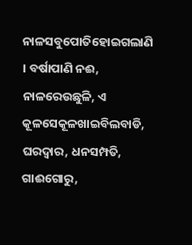ନାଳସବୁପୋତିହୋଇଗଲାଣି । ବର୍ଷାପାଣି ନଈ, ନାଳରେଉଛୁଳି, ଏ କୂଳସେକୂଳଖାଇବିଲବାଡି, ଘରଦ୍ୱାର, ଧନସମ୍ପତି, ଗାଈଗୋରୁ,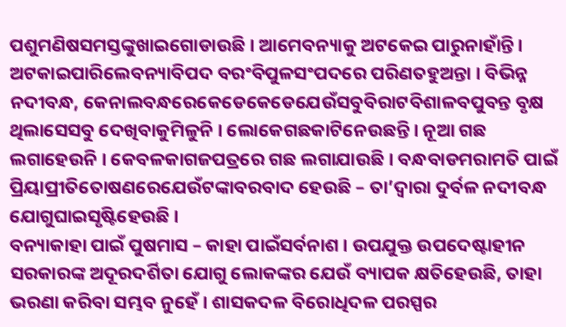ପଶୁମଣିଷସମସ୍ତଙ୍କୁଖାଇଗୋଡାଉଛି । ଆମେବନ୍ୟାକୁ ଅଟକେଇ ପାରୁନାହାଁନ୍ତି । ଅଟକାଇପାରିଲେବନ୍ୟାବିପଦ ବରଂବିପୁଳସଂପଦରେ ପରିଣତହୁଅନ୍ତା । ବିଭିନ୍ନ ନଦୀବନ୍ଧ, କେନାଲବନ୍ଧରେକେଡେକେଡେଯେଉଁସବୁବିରାଟବିଶାଳବପୁବନ୍ତ ବୃକ୍ଷ ଥିଲାସେସବୁ ଦେଖିବାକୁମିଳୁନି । ଲୋକେଗଛକାଟିନେଉଛନ୍ତି । ନୂଆ ଗଛ ଲଗାହେଉନି । କେବଳକାଗଜପତ୍ରରେ ଗଛ ଲଗାଯାଉଛି । ବନ୍ଧବାଡମରାମତି ପାଇଁ ପ୍ରିୟାପ୍ରୀତିତୋଷଣରେଯେଉଁଟଙ୍କାବରବାଦ ହେଉଛି – ତା’ଦ୍ୱାରା ଦୁର୍ବଳ ନଦୀବନ୍ଧ ଯୋଗୁଘାଇସୃଷ୍ଟିହେଉଛି ।
ବନ୍ୟାକାହା ପାଇଁ ପୁଷମାସ – କାହା ପାଇଁସର୍ବନାଶ । ଉପଯୁକ୍ତ ଉପଦେଷ୍ଟାହୀନ ସରକାରଙ୍କ ଅଦୂରଦର୍ଶିତା ଯୋଗୁ ଲୋକଙ୍କର ଯେଉଁ ବ୍ୟାପକ କ୍ଷତିହେଉଛି, ତାହା ଭରଣା କରିବା ସମ୍ଭବ ନୁହେଁ । ଶାସକଦଳ ବିରୋଧିଦଳ ପରସ୍ପର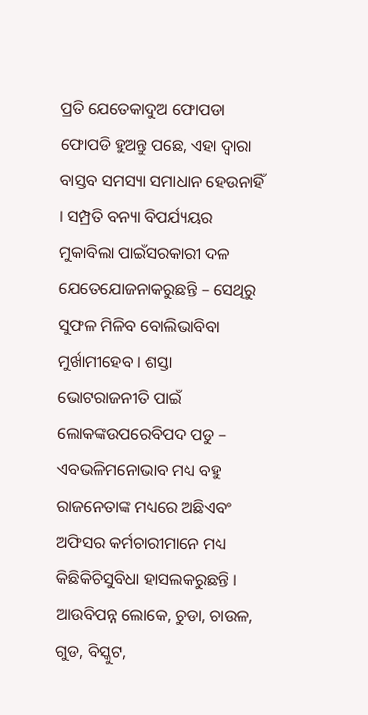ପ୍ରତି ଯେତେକାଦୁଅ ଫୋପଡା ଫୋପଡି ହୁଅନ୍ତୁ ପଛେ, ଏହା ଦ୍ୱାରା ବାସ୍ତବ ସମସ୍ୟା ସମାଧାନ ହେଉନାହିଁ । ସମ୍ପ୍ରତି ବନ୍ୟା ବିପର୍ଯ୍ୟୟର ମୁକାବିଲା ପାଇଁସରକାରୀ ଦଳ ଯେତେଯୋଜନାକରୁଛନ୍ତି – ସେଥିରୁ ସୁଫଳ ମିଳିବ ବୋଲିଭାବିବା ମୁର୍ଖାମୀହେବ । ଶସ୍ତା ଭୋଟରାଜନୀତି ପାଇଁ ଲୋକଙ୍କଉପରେବିପଦ ପଡୁ – ଏବଭଳିମନୋଭାବ ମଧ୍ୟ ବହୁ ରାଜନେତାଙ୍କ ମଧ୍ୟରେ ଅଛିଏବଂ ଅଫିସର କର୍ମଚାରୀମାନେ ମଧ୍ୟ କିଛିକିଚିସୁବିଧା ହାସଲକରୁଛନ୍ତି । ଆଉବିପନ୍ନ ଲୋକେ, ଚୁଡା, ଚାଉଳ, ଗୁଡ, ବିସ୍କୁଟ,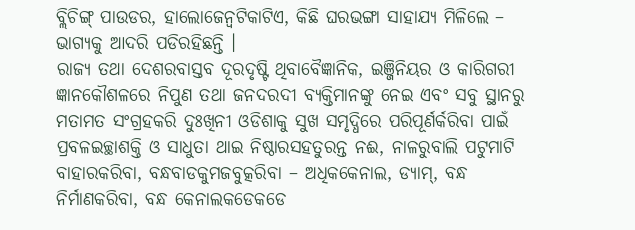ବ୍ଲିଚିଙ୍ଗ୍ ପାଉଡର, ହାଲୋଜେନ୍ବଟିକାଟିଏ, କିଛି ଘରଭଙ୍ଗା ସାହାଯ୍ୟ ମିଳିଲେ – ଭାଗ୍ୟକୁ ଆଦରି ପଡିରହିଛନ୍ତି ।
ରାଜ୍ୟ ତଥା ଦେଶରବାସ୍ତବ ଦୂରଦୃଷ୍ଟି ଥିବାବୈଜ୍ଞାନିକ, ଇଞ୍ଜିନିୟର ଓ କାରିଗରୀ ଜ୍ଞାନକୌଶଳରେ ନିପୁଣ ତଥା ଜନଦରଦୀ ବ୍ୟକ୍ତିମାନଙ୍କୁ ନେଇ ଏବଂ ସବୁ ସ୍ଥାନରୁ ମତାମତ ସଂଗ୍ରହକରି ଦୁଃଖିନୀ ଓଡିଶାକୁ ସୁଖ ସମୃଦ୍ଧିରେ ପରିପୂର୍ଣର୍କରିବା ପାଇଁ ପ୍ରବଳଇଚ୍ଛାଶକ୍ତି ଓ ସାଧୁତା ଥାଇ ନିଷ୍ଠାରସହତୁରନ୍ତ ନଈ, ନାଳରୁବାଲି ପଟୁମାଟି ବାହାରକରିବା, ବନ୍ଧବାଡକୁମଜବୁତ୍କରିବା – ଅଧିକକେନାଲ, ଡ୍ୟାମ୍, ବନ୍ଧ ନିର୍ମାଣକରିବା, ବନ୍ଧ କେନାଲକଡେକଡେ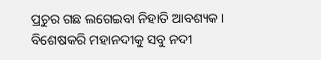ପ୍ରଚୁର ଗଛ ଲଗେଇବା ନିହାତି ଆବଶ୍ୟକ । ବିଶେଷକରି ମହାନଦୀକୁ ସବୁ ନଦୀ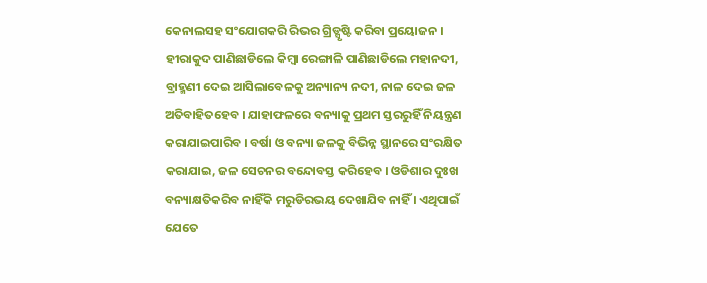କେନାଲସହ ସଂଯୋଗକରି ରିଭର ଗ୍ରିଡ୍ସୃଷ୍ଟି କରିବା ପ୍ରୟୋଜନ । ହୀରାକୁଦ ପାଣିଛାଡିଲେ କିମ୍ବା ରେଙ୍ଗାଳି ପାଣିଛାଡିଲେ ମହାନଦୀ, ବ୍ରାହ୍ମଣୀ ଦେଇ ଆସିଲାବେଳକୁ ଅନ୍ୟାନ୍ୟ ନଦୀ, ନାଳ ଦେଇ ଜଳ ଅତିବାହିତହେବ । ଯାହାଫଳରେ ବନ୍ୟାକୁ ପ୍ରଥମ ସ୍ତରରୁହିଁ ନିୟନ୍ତ୍ରଣ କରାଯାଇପାରିବ । ବର୍ଷା ଓ ବନ୍ୟା ଜଳକୁ ବିଭିନ୍ନ ସ୍ଥାନରେ ସଂରକ୍ଷିତ କରାଯାଇ, ଜଳ ସେଚନର ବନ୍ଦୋବସ୍ତ କରିହେବ । ଓଡିଶାର ଦୁଃଖ ବନ୍ୟାକ୍ଷତିକରିବ ନାହିଁକି ମରୁଡିରଭୟ ଦେଖାଯିବ ନାହିଁ । ଏଥିପାଇଁ ଯେତେ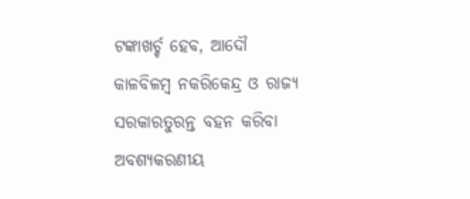ଟଙ୍କାଖର୍ଚ୍ଚ ହେବ, ଆଦୌ କାଳବିଳମ୍ବ ନକରିକେନ୍ଦ୍ର ଓ ରାଜ୍ୟ ସରକାରତୁରନ୍ତ ବହନ କରିବା ଅବଶ୍ୟକରଣୀୟ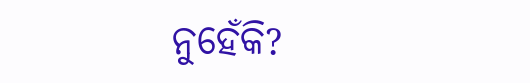ନୁହେଁକି?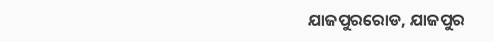ଯାଜପୁରରୋଡ, ଯାଜପୁର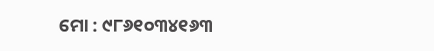ମୋ : ୯୮୬୧୦୩୪୧୬୩